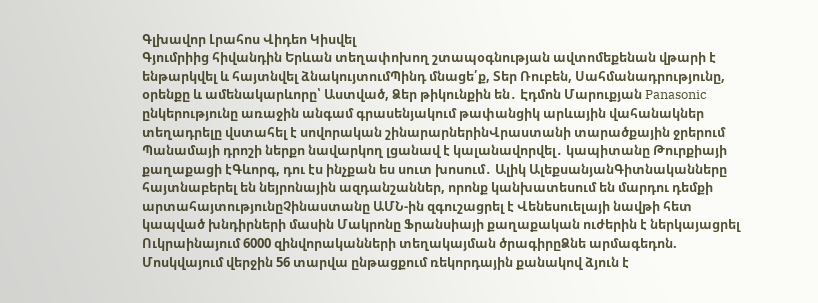Գլխավոր Լրահոս Վիդեո Կիսվել
Գյումրիից հիվանդին Երևան տեղափոխող շտապօգնության ավտոմեքենան վթարի է ենթարկվել և հայտնվել ձնակույտումՊինդ մնացե՛ք, Տեր Ռուբեն, Սահմանադրությունը, օրենքը և ամենակարևորը՝ Աստված, Ձեր թիկունքին են․ Էդմոն Մարուքյան Panasonic ընկերությունը առաջին անգամ գրասենյակում թափանցիկ արևային վահանակներ տեղադրելը վստահել է սովորական շինարարներինՎրաստանի տարածքային ջրերում Պանամայի դրոշի ներքո նավարկող լցանավ է կալանավորվել․ կապիտանը Թուրքիայի քաղաքացի էԳևորգ, դու էս ինչքան ես սուտ խոսում․ Ալիկ ԱլեքսանյանԳիտնականները հայտնաբերել են նեյրոնային ազդանշաններ, որոնք կանխատեսում են մարդու դեմքի արտահայտությունըՉինաստանը ԱՄՆ-ին զգուշացրել է Վենեսուելայի նավթի հետ կապված խնդիրների մասին Մակրոնը Ֆրանսիայի քաղաքական ուժերին է ներկայացրել Ուկրաինայում 6000 զինվորականների տեղակայման ծրագիրըՁնե արմագեդոն. Մոսկվայում վերջին 56 տարվա ընթացքում ռեկորդային քանակով ձյուն է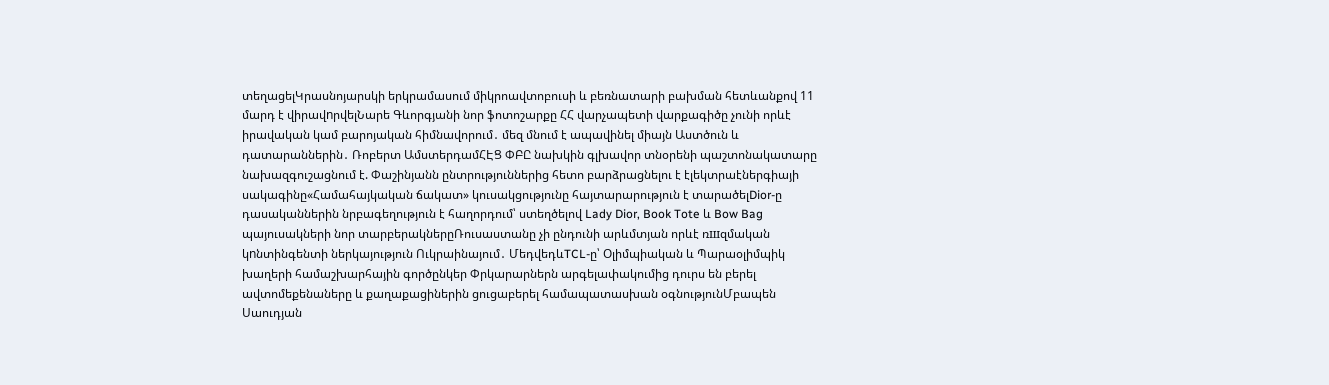տեղացելԿրասնոյարսկի երկրամասում միկրոավտոբուսի և բեռնատարի բախման հետևանքով 11 մարդ է վիրավnրվելՆարե Գևորգյանի նոր ֆոտոշարքը ՀՀ վարչապետի վարքագիծը չունի որևէ իրավական կամ բարոյական հիմնավորում․ մեզ մնում է ապավինել միայն Աստծուն և դատարաններին․ Ռոբերտ ԱմստերդամՀԷՑ ՓԲԸ նախկին գլխավոր տնօրենի պաշտոնակատարը նախազգուշացնում է. Փաշինյանն ընտրություններից հետո բարձրացնելու է էլեկտրաէներգիայի սակագինը«Համահայկական ճակատ» կուսակցությունը հայտարարություն է տարածելDior-ը դասականներին նրբագեղություն է հաղորդում՝ ստեղծելով Lady Dior, Book Tote և Bow Bag պայուսակների նոր տարբերակներըՌուսաստանը չի ընդունի արևմտյան որևէ ռшզմական կnնտինգենտի ներկայություն Ուկրաինայում․ ՄեդվեդևTCL-ը՝ Օլիմպիական և Պարաօլիմպիկ խաղերի համաշխարհային գործընկեր Փրկարարներն արգելափակումից դուրս են բերել ավտոմեքենաները և քաղաքացիներին ցուցաբերել համապատասխան օգնությունՄբապեն Սաուդյան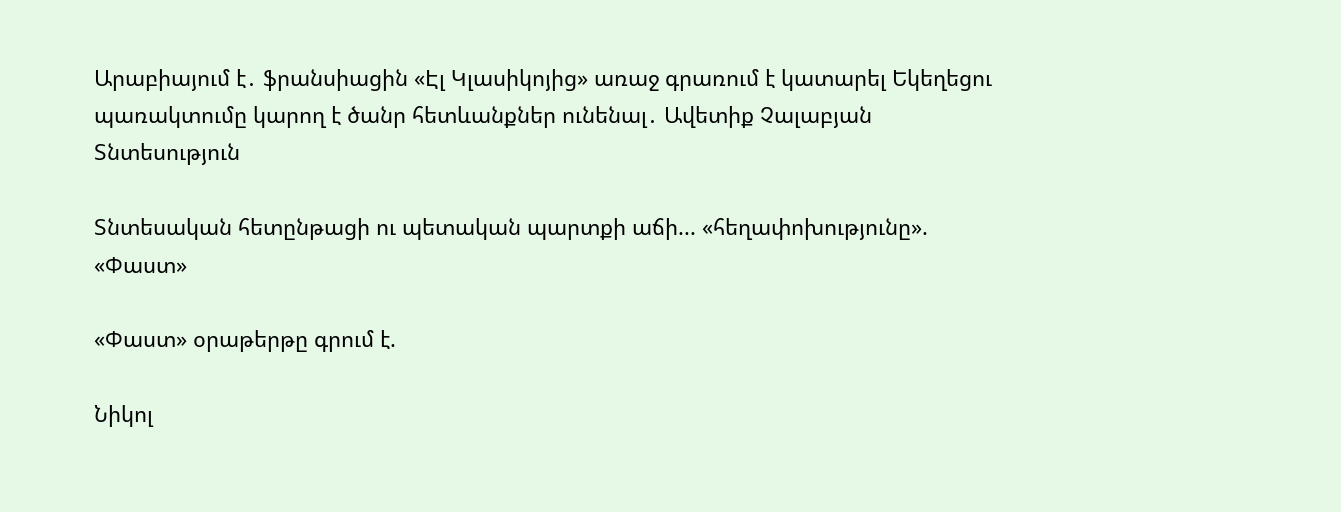Արաբիայում է․ ֆրանսիացին «Էլ Կլասիկոյից» առաջ գրառում է կատարել Եկեղեցու պառակտումը կարող է ծանր հետևանքներ ունենալ․ Ավետիք Չալաբյան
Տնտեսություն

Տնտեսական հետընթացի ու պետական պարտքի աճի... «հեղափոխությունը». «Փաստ»

«Փաստ» օրաթերթը գրում է.

Նիկոլ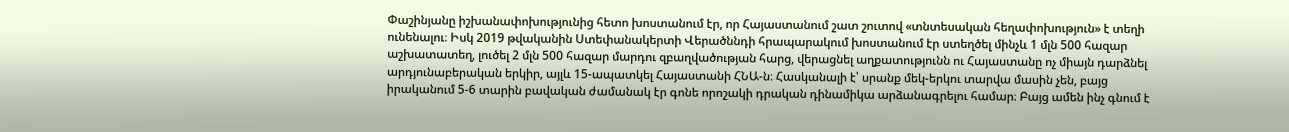Փաշինյանը իշխանափոխությունից հետո խոստանում էր, որ Հայաստանում շատ շուտով «տնտեսական հեղափոխություն» է տեղի ունենալու։ Իսկ 2019 թվականին Ստեփանակերտի Վերածննդի հրապարակում խոստանում էր ստեղծել մինչև 1 մլն 500 հազար աշխատատեղ, լուծել 2 մլն 500 հազար մարդու զբաղվածության հարց, վերացնել աղքատությունն ու Հայաստանը ոչ միայն դարձնել արդյունաբերական երկիր, այլև 15-ապատկել Հայաստանի ՀՆԱ-ն։ Հասկանալի է՝ սրանք մեկ-երկու տարվա մասին չեն, բայց իրականում 5-6 տարին բավական ժամանակ էր գոնե որոշակի դրական դինամիկա արձանագրելու համար։ Բայց ամեն ինչ գնում է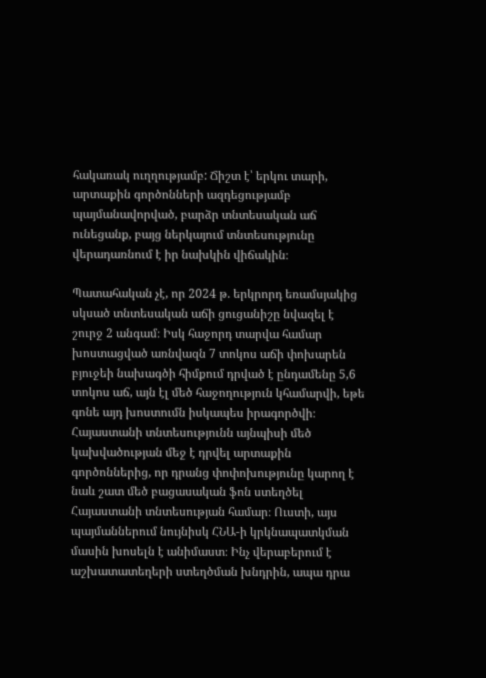հակառակ ուղղությամբ: Ճիշտ է՝ երկու տարի, արտաքին գործոնների ազդեցությամբ պայմանավորված, բարձր տնտեսական աճ ունեցանք, բայց ներկայում տնտեսությունը վերադառնում է իր նախկին վիճակին։

Պատահական չէ, որ 2024 թ. երկրորդ եռամսյակից սկսած տնտեսական աճի ցուցանիշը նվազել է շուրջ 2 անգամ։ Իսկ հաջորդ տարվա համար խոստացված առնվազն 7 տոկոս աճի փոխարեն բյուջեի նախագծի հիմքում դրված է ընդամենը 5,6 տոկոս աճ, այն էլ մեծ հաջողություն կհամարվի, եթե գոնե այդ խոստումն իսկապես իրագործվի։ Հայաստանի տնտեսությունն այնպիսի մեծ կախվածության մեջ է դրվել արտաքին գործոններից, որ դրանց փոփոխությունը կարող է նաև շատ մեծ բացասական ֆոն ստեղծել Հայաստանի տնտեսության համար։ Ուստի, այս պայմաններում նույնիսկ ՀՆԱ-ի կրկնապատկման մասին խոսելն է անիմաստ։ Ինչ վերաբերում է աշխատատեղերի ստեղծման խնդրին, ապա դրա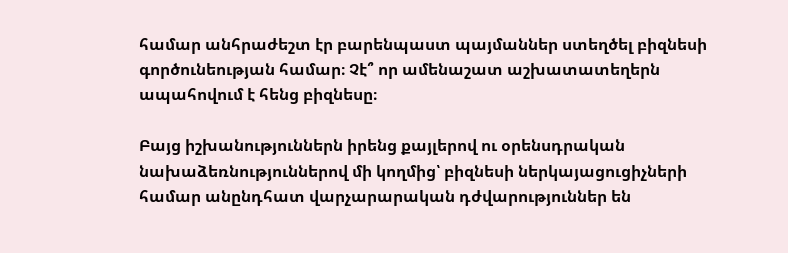համար անհրաժեշտ էր բարենպաստ պայմաններ ստեղծել բիզնեսի գործունեության համար։ Չէ՞ որ ամենաշատ աշխատատեղերն ապահովում է հենց բիզնեսը։

Բայց իշխանություններն իրենց քայլերով ու օրենսդրական նախաձեռնություններով մի կողմից՝ բիզնեսի ներկայացուցիչների համար անընդհատ վարչարարական դժվարություններ են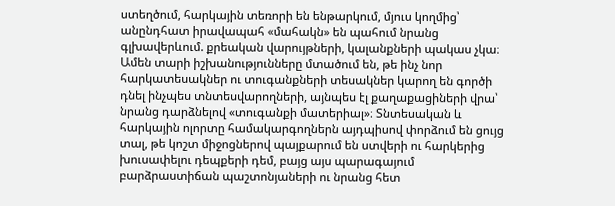ստեղծում, հարկային տեռորի են ենթարկում, մյուս կողմից՝ անընդհատ իրավապահ «մահակն» են պահում նրանց գլխավերևում. քրեական վարույթների, կալանքների պակաս չկա։ Ամեն տարի իշխանությունները մտածում են, թե ինչ նոր հարկատեսակներ ու տուգանքների տեսակներ կարող են գործի դնել ինչպես տնտեսվարողների, այնպես էլ քաղաքացիների վրա՝ նրանց դարձնելով «տուգանքի մատերիալ»։ Տնտեսական և հարկային ոլորտը համակարգողներն այդպիսով փորձում են ցույց տալ, թե կոշտ միջոցներով պայքարում են ստվերի ու հարկերից խուսափելու դեպքերի դեմ, բայց այս պարագայում բարձրաստիճան պաշտոնյաների ու նրանց հետ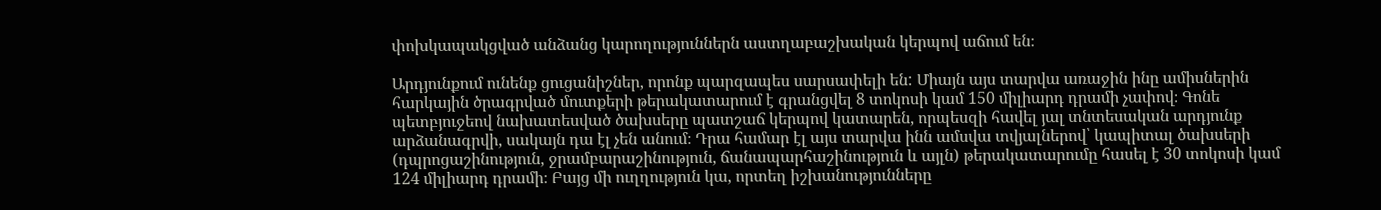փոխկապակցված անձանց կարողություններն աստղաբաշխական կերպով աճում են։

Արդյունքում ունենք ցուցանիշներ, որոնք պարզապես սարսափելի են: Միայն այս տարվա առաջին ինը ամիսներին հարկային ծրագրված մուտքերի թերակատարում է գրանցվել 8 տոկոսի կամ 150 միլիարդ դրամի չափով։ Գոնե պետբյուջեով նախատեսված ծախսերը պատշաճ կերպով կատարեն, որպեսզի հավել յալ տնտեսական արդյունք արձանագրվի, սակայն դա էլ չեն անում։ Դրա համար էլ այս տարվա ինն ամսվա տվյալներով՝ կապիտալ ծախսերի (դպրոցաշինություն, ջրամբարաշինություն, ճանապարհաշինություն և այլն) թերակատարումը հասել է 30 տոկոսի կամ 124 միլիարդ դրամի։ Բայց մի ուղղություն կա, որտեղ իշխանությունները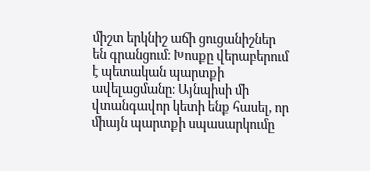միշտ երկնիշ աճի ցուցանիշներ են գրանցում։ Խոսքը վերաբերում է պետական պարտքի ավելացմանը։ Այնպիսի մի վտանգավոր կետի ենք հասել, որ միայն պարտքի սպասարկումը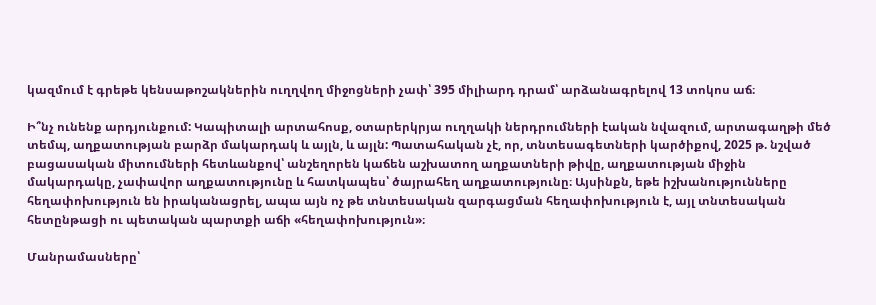կազմում է գրեթե կենսաթոշակներին ուղղվող միջոցների չափ՝ 395 միլիարդ դրամ՝ արձանագրելով 13 տոկոս աճ։

Ի՞նչ ունենք արդյունքում: Կապիտալի արտահոսք, օտարերկրյա ուղղակի ներդրումների էական նվազում, արտագաղթի մեծ տեմպ, աղքատության բարձր մակարդակ և այլն, և այլն: Պատահական չէ, որ, տնտեսագետների կարծիքով, 2025 թ. նշված բացասական միտումների հետևանքով՝ անշեղորեն կաճեն աշխատող աղքատների թիվը, աղքատության միջին մակարդակը, չափավոր աղքատությունը և հատկապես՝ ծայրահեղ աղքատությունը։ Այսինքն, եթե իշխանությունները հեղափոխություն են իրականացրել, ապա այն ոչ թե տնտեսական զարգացման հեղափոխություն է, այլ տնտեսական հետընթացի ու պետական պարտքի աճի «հեղափոխություն»։

Մանրամասները՝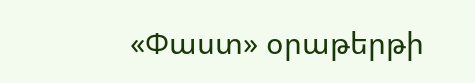«Փաստ» օրաթերթի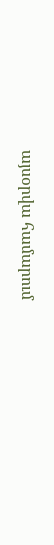այսօրվա համարում